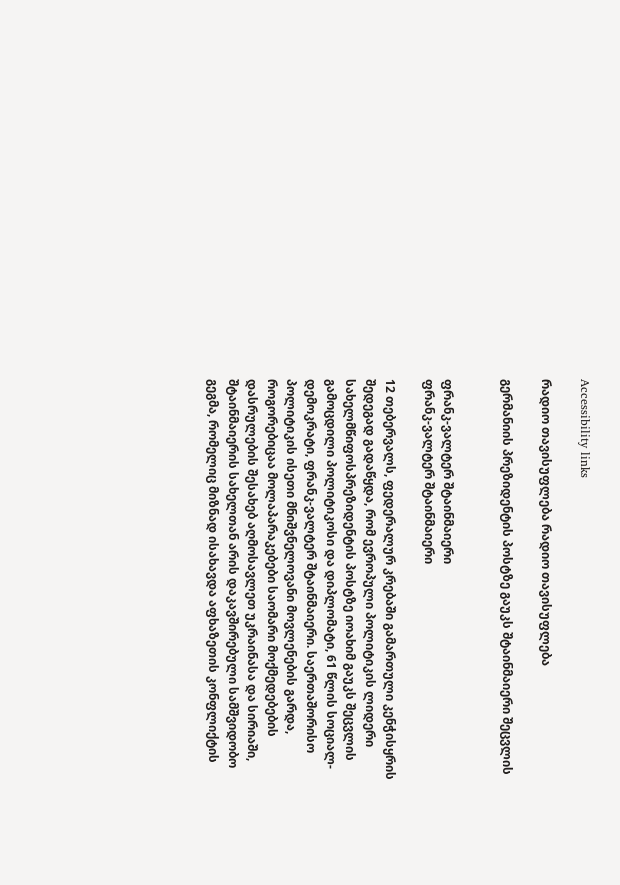Accessibility links

რადიო თავისუფლება რადიო თავისუფლება

გერმანიის პრეზიდენტის პოსტზე გაუკს შტაინმაიერი შეცვლის


ფრანკ-ვალტერ შტაინმაიერი
ფრანკ-ვალტერ შტაინმაიერი

12 თებერვალს, ფედერალურ კრებაში გამართული კენჭისყრის შედეგად გადაწყდა, რომ ევროპული პოლიტიკის ლიდერი სახელმწიფოსპრეზიდენტის პოსტზე იოახიმ გაუკს შეცვლის გამოცდილი პოლიტიკოსი და დიპლომატი, 61 წლის სოციალ-დემოკრატი, ფრანკ-ვალტერ შტაინმაიერი. საერთაშორისო პოლიტიკის ისეთი მნიშვნელოვანი მოვლენების გარდა, როგორებიცაა მოლაპარაკებები საომარი მოქმედებების დასრულების შესახებ აღმოსავლეთ უკრაინასა და სირიაში, შტაინმაიერის სახელთან არის დაკავშირებული სამშვიდობო გეგმა, რომელიც მიზნად ისახავდა აფხაზეთის კონფლიქტის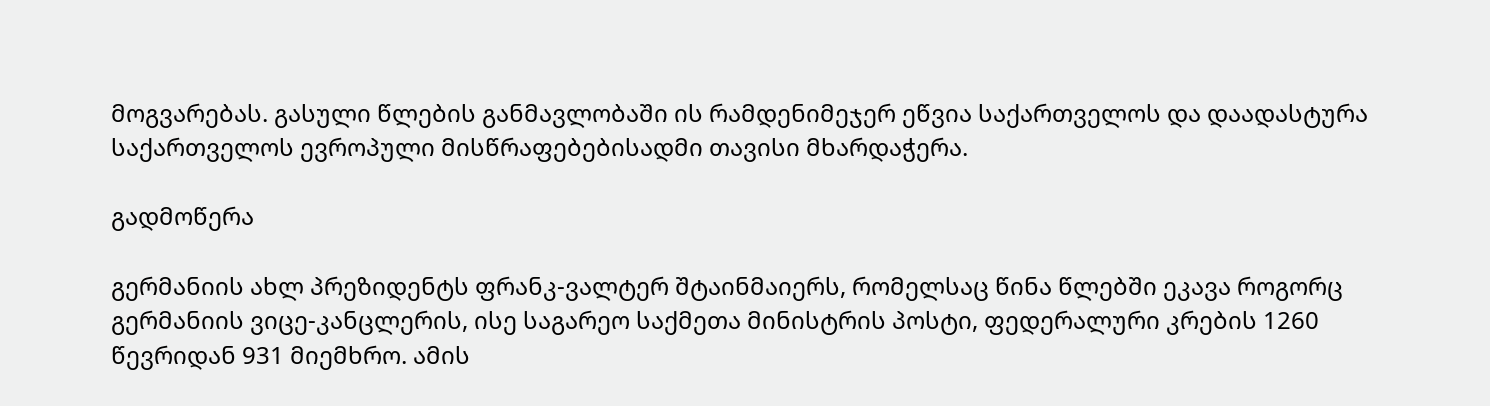მოგვარებას. გასული წლების განმავლობაში ის რამდენიმეჯერ ეწვია საქართველოს და დაადასტურა საქართველოს ევროპული მისწრაფებებისადმი თავისი მხარდაჭერა.

გადმოწერა

გერმანიის ახლ პრეზიდენტს ფრანკ-ვალტერ შტაინმაიერს, რომელსაც წინა წლებში ეკავა როგორც გერმანიის ვიცე-კანცლერის, ისე საგარეო საქმეთა მინისტრის პოსტი, ფედერალური კრების 1260 წევრიდან 931 მიემხრო. ამის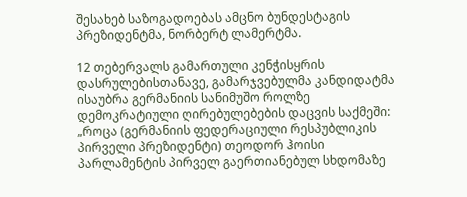შესახებ საზოგადოებას ამცნო ბუნდესტაგის პრეზიდენტმა, ნორბერტ ლამერტმა.

12 თებერვალს გამართული კენჭისყრის დასრულებისთანავე, გამარჯვებულმა კანდიდატმა ისაუბრა გერმანიის სანიმუშო როლზე დემოკრატიული ღირებულებების დაცვის საქმეში: „როცა (გერმანიის ფედერაციული რესპუბლიკის პირველი პრეზიდენტი) თეოდორ ჰოისი პარლამენტის პირველ გაერთიანებულ სხდომაზე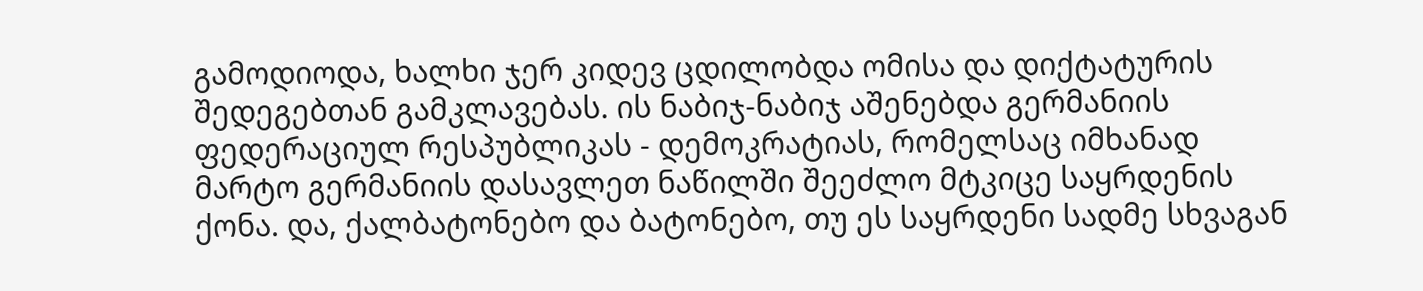გამოდიოდა, ხალხი ჯერ კიდევ ცდილობდა ომისა და დიქტატურის შედეგებთან გამკლავებას. ის ნაბიჯ-ნაბიჯ აშენებდა გერმანიის ფედერაციულ რესპუბლიკას - დემოკრატიას, რომელსაც იმხანად მარტო გერმანიის დასავლეთ ნაწილში შეეძლო მტკიცე საყრდენის ქონა. და, ქალბატონებო და ბატონებო, თუ ეს საყრდენი სადმე სხვაგან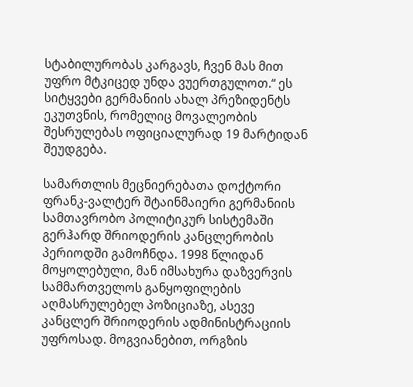სტაბილურობას კარგავს, ჩვენ მას მით უფრო მტკიცედ უნდა ვუერთგულოთ.“ ეს სიტყვები გერმანიის ახალ პრეზიდენტს ეკუთვნის, რომელიც მოვალეობის შესრულებას ოფიციალურად 19 მარტიდან შეუდგება.

სამართლის მეცნიერებათა დოქტორი ფრანკ-ვალტერ შტაინმაიერი გერმანიის სამთავრობო პოლიტიკურ სისტემაში გერჰარდ შრიოდერის კანცლერობის პერიოდში გამოჩნდა. 1998 წლიდან მოყოლებული, მან იმსახურა დაზვერვის სამმართველოს განყოფილების აღმასრულებელ პოზიციაზე, ასევე კანცლერ შრიოდერის ადმინისტრაციის უფროსად. მოგვიანებით, ორგზის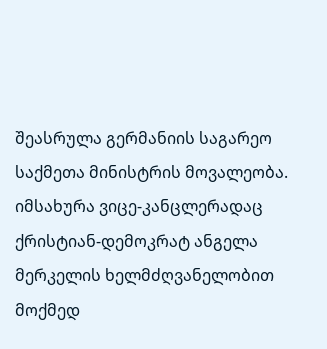შეასრულა გერმანიის საგარეო საქმეთა მინისტრის მოვალეობა. იმსახურა ვიცე-კანცლერადაც ქრისტიან-დემოკრატ ანგელა მერკელის ხელმძღვანელობით მოქმედ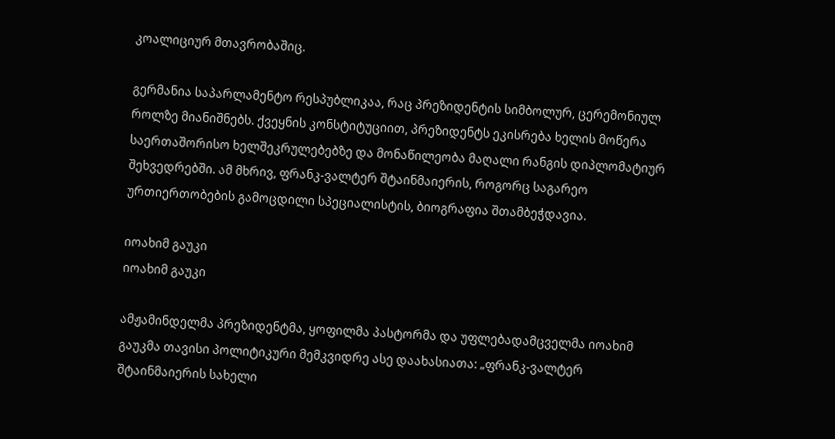კოალიციურ მთავრობაშიც.

გერმანია საპარლამენტო რესპუბლიკაა, რაც პრეზიდენტის სიმბოლურ, ცერემონიულ როლზე მიანიშნებს. ქვეყნის კონსტიტუციით, პრეზიდენტს ეკისრება ხელის მოწერა საერთაშორისო ხელშეკრულებებზე და მონაწილეობა მაღალი რანგის დიპლომატიურ შეხვედრებში. ამ მხრივ, ფრანკ-ვალტერ შტაინმაიერის, როგორც საგარეო ურთიერთობების გამოცდილი სპეციალისტის, ბიოგრაფია შთამბეჭდავია.

იოახიმ გაუკი
იოახიმ გაუკი

ამჟამინდელმა პრეზიდენტმა, ყოფილმა პასტორმა და უფლებადამცველმა იოახიმ გაუკმა თავისი პოლიტიკური მემკვიდრე ასე დაახასიათა: „ფრანკ-ვალტერ შტაინმაიერის სახელი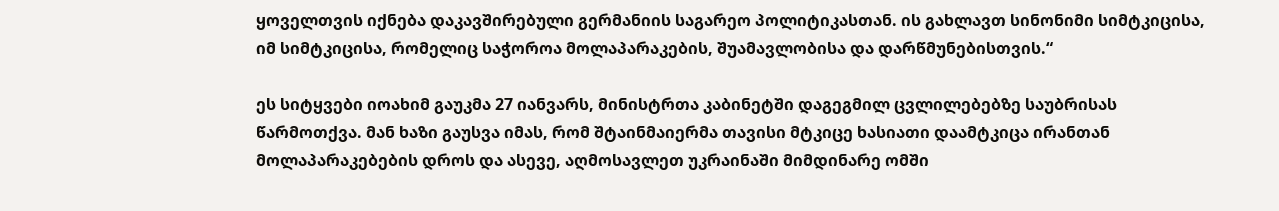ყოველთვის იქნება დაკავშირებული გერმანიის საგარეო პოლიტიკასთან. ის გახლავთ სინონიმი სიმტკიცისა, იმ სიმტკიცისა, რომელიც საჭოროა მოლაპარაკების, შუამავლობისა და დარწმუნებისთვის.“

ეს სიტყვები იოახიმ გაუკმა 27 იანვარს, მინისტრთა კაბინეტში დაგეგმილ ცვლილებებზე საუბრისას წარმოთქვა. მან ხაზი გაუსვა იმას, რომ შტაინმაიერმა თავისი მტკიცე ხასიათი დაამტკიცა ირანთან მოლაპარაკებების დროს და ასევე, აღმოსავლეთ უკრაინაში მიმდინარე ომში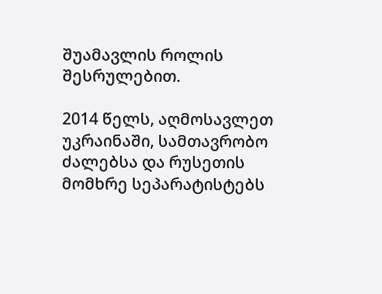შუამავლის როლის შესრულებით.

2014 წელს, აღმოსავლეთ უკრაინაში, სამთავრობო ძალებსა და რუსეთის მომხრე სეპარატისტებს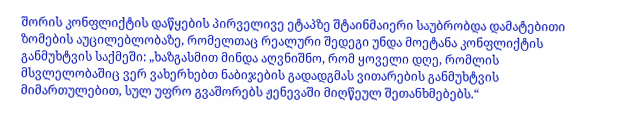შორის კონფლიქტის დაწყების პირველივე ეტაპზე შტაინმაიერი საუბრობდა დამატებითი ზომების აუცილებლობაზე, რომელთაც რეალური შედეგი უნდა მოეტანა კონფლიქტის განმუხტვის საქმეში: „ხაზგასმით მინდა აღვნიშნო, რომ ყოველი დღე, რომლის მსვლელობაშიც ვერ ვახერხებთ ნაბიჯების გადადგმას ვითარების განმუხტვის მიმართულებით, სულ უფრო გვაშორებს ჟენევაში მიღწეულ შეთანხმებებს.“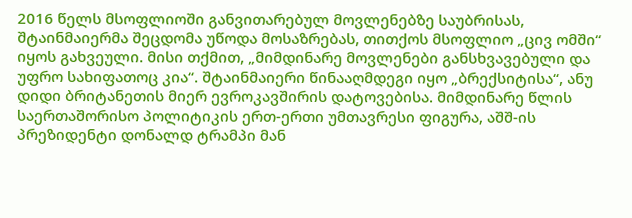2016 წელს მსოფლიოში განვითარებულ მოვლენებზე საუბრისას, შტაინმაიერმა შეცდომა უწოდა მოსაზრებას, თითქოს მსოფლიო „ცივ ომში“ იყოს გახვეული. მისი თქმით, „მიმდინარე მოვლენები განსხვავებული და უფრო სახიფათოც კია“. შტაინმაიერი წინააღმდეგი იყო „ბრექსიტისა“, ანუ დიდი ბრიტანეთის მიერ ევროკავშირის დატოვებისა. მიმდინარე წლის საერთაშორისო პოლიტიკის ერთ-ერთი უმთავრესი ფიგურა, აშშ-ის პრეზიდენტი დონალდ ტრამპი მან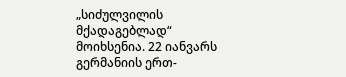„სიძულვილის მქადაგებლად“ მოიხსენია. 22 იანვარს გერმანიის ერთ-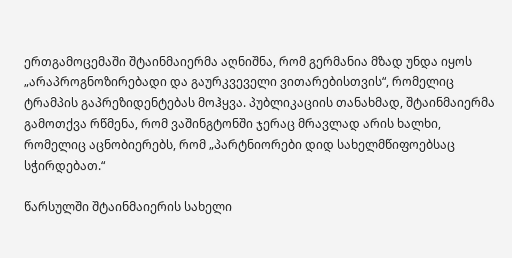ერთგამოცემაში შტაინმაიერმა აღნიშნა, რომ გერმანია მზად უნდა იყოს „არაპროგნოზირებადი და გაურკვეველი ვითარებისთვის“, რომელიც ტრამპის გაპრეზიდენტებას მოჰყვა. პუბლიკაციის თანახმად, შტაინმაიერმა გამოთქვა რწმენა, რომ ვაშინგტონში ჯერაც მრავლად არის ხალხი, რომელიც აცნობიერებს, რომ „პარტნიორები დიდ სახელმწიფოებსაც სჭირდებათ.“

წარსულში შტაინმაიერის სახელი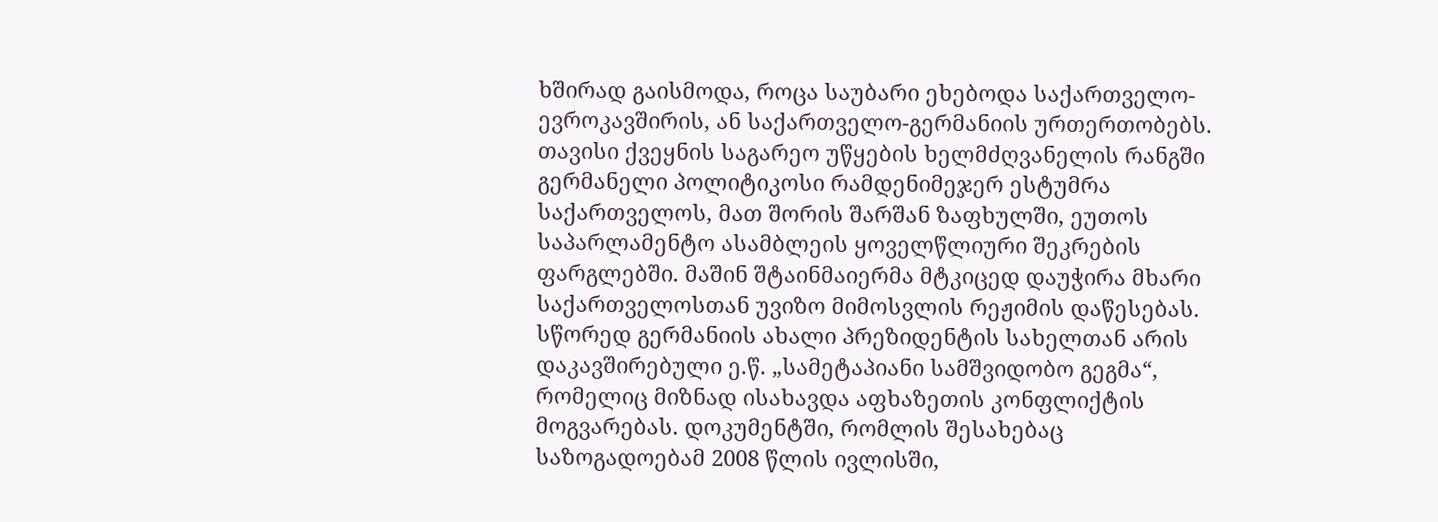ხშირად გაისმოდა, როცა საუბარი ეხებოდა საქართველო-ევროკავშირის, ან საქართველო-გერმანიის ურთერთობებს. თავისი ქვეყნის საგარეო უწყების ხელმძღვანელის რანგში გერმანელი პოლიტიკოსი რამდენიმეჯერ ესტუმრა საქართველოს, მათ შორის შარშან ზაფხულში, ეუთოს საპარლამენტო ასამბლეის ყოველწლიური შეკრების ფარგლებში. მაშინ შტაინმაიერმა მტკიცედ დაუჭირა მხარი საქართველოსთან უვიზო მიმოსვლის რეჟიმის დაწესებას. სწორედ გერმანიის ახალი პრეზიდენტის სახელთან არის დაკავშირებული ე.წ. „სამეტაპიანი სამშვიდობო გეგმა“, რომელიც მიზნად ისახავდა აფხაზეთის კონფლიქტის მოგვარებას. დოკუმენტში, რომლის შესახებაც საზოგადოებამ 2008 წლის ივლისში,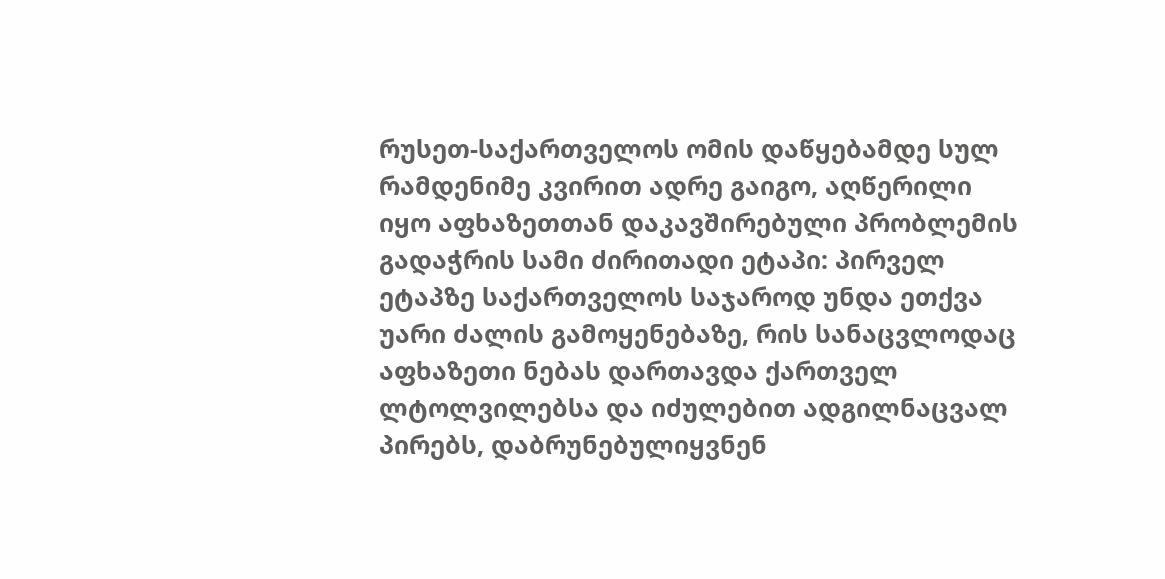რუსეთ-საქართველოს ომის დაწყებამდე სულ რამდენიმე კვირით ადრე გაიგო, აღწერილი იყო აფხაზეთთან დაკავშირებული პრობლემის გადაჭრის სამი ძირითადი ეტაპი: პირველ ეტაპზე საქართველოს საჯაროდ უნდა ეთქვა უარი ძალის გამოყენებაზე, რის სანაცვლოდაც აფხაზეთი ნებას დართავდა ქართველ ლტოლვილებსა და იძულებით ადგილნაცვალ პირებს, დაბრუნებულიყვნენ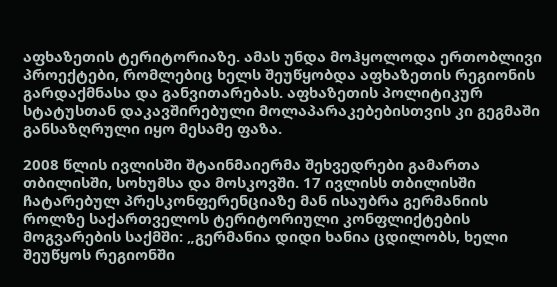აფხაზეთის ტერიტორიაზე. ამას უნდა მოჰყოლოდა ერთობლივი პროექტები, რომლებიც ხელს შეუწყობდა აფხაზეთის რეგიონის გარდაქმნასა და განვითარებას. აფხაზეთის პოლიტიკურ სტატუსთან დაკავშირებული მოლაპარაკებებისთვის კი გეგმაში განსაზღრული იყო მესამე ფაზა.

2008 წლის ივლისში შტაინმაიერმა შეხვედრები გამართა თბილისში, სოხუმსა და მოსკოვში. 17 ივლისს თბილისში ჩატარებულ პრესკონფერენციაზე მან ისაუბრა გერმანიის როლზე საქართველოს ტერიტორიული კონფლიქტების მოგვარების საქმში: „გერმანია დიდი ხანია ცდილობს, ხელი შეუწყოს რეგიონში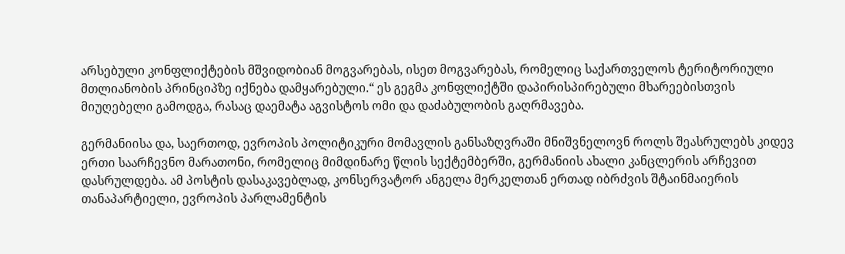არსებული კონფლიქტების მშვიდობიან მოგვარებას, ისეთ მოგვარებას, რომელიც საქართველოს ტერიტორიული მთლიანობის პრინციპზე იქნება დამყარებული.“ ეს გეგმა კონფლიქტში დაპირისპირებული მხარეებისთვის მიუღებელი გამოდგა, რასაც დაემატა აგვისტოს ომი და დაძაბულობის გაღრმავება.

გერმანიისა და, საერთოდ, ევროპის პოლიტიკური მომავლის განსაზღვრაში მნიშვნელოვნ როლს შეასრულებს კიდევ ერთი საარჩევნო მარათონი, რომელიც მიმდინარე წლის სექტემბერში, გერმანიის ახალი კანცლერის არჩევით დასრულდება. ამ პოსტის დასაკავებლად, კონსერვატორ ანგელა მერკელთან ერთად იბრძვის შტაინმაიერის თანაპარტიელი, ევროპის პარლამენტის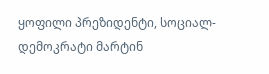ყოფილი პრეზიდენტი, სოციალ-დემოკრატი მარტინ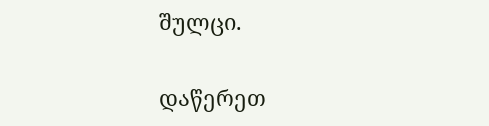შულცი.

დაწერეთ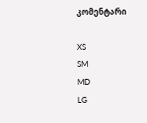კომენტარი

XS
SM
MD
LG